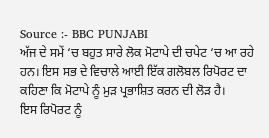Source :- BBC PUNJABI
ਅੱਜ ਦੇ ਸਮੇਂ ‘ਚ ਬਹੁਤ ਸਾਰੇ ਲੋਕ ਮੋਟਾਪੇ ਦੀ ਚਪੇਟ ‘ਚ ਆ ਰਹੇ ਹਨ। ਇਸ ਸਭ ਦੇ ਵਿਚਾਲੇ ਆਈ ਇੱਕ ਗਲੋਬਲ ਰਿਪੋਰਟ ਦਾ ਕਹਿਣਾ ਕਿ ਮੋਟਾਪੇ ਨੂੰ ਮੁੜ ਪ੍ਰਭਾਸ਼ਿਤ ਕਰਨ ਦੀ ਲੋੜ ਹੈ।
ਇਸ ਰਿਪੋਰਟ ਨੂੰ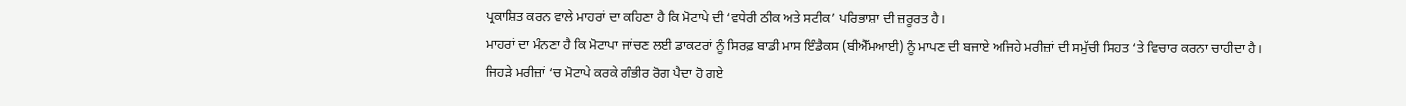ਪ੍ਰਕਾਸ਼ਿਤ ਕਰਨ ਵਾਲੇ ਮਾਹਰਾਂ ਦਾ ਕਹਿਣਾ ਹੈ ਕਿ ਮੋਟਾਪੇ ਦੀ ‘ਵਧੇਰੀ ਠੀਕ ਅਤੇ ਸਟੀਕ’ ਪਰਿਭਾਸ਼ਾ ਦੀ ਜ਼ਰੂਰਤ ਹੈ।
ਮਾਹਰਾਂ ਦਾ ਮੰਨਣਾ ਹੈ ਕਿ ਮੋਟਾਪਾ ਜਾਂਚਣ ਲਈ ਡਾਕਟਰਾਂ ਨੂੰ ਸਿਰਫ਼ ਬਾਡੀ ਮਾਸ ਇੰਡੈਕਸ (ਬੀਐੱਮਆਈ) ਨੂੰ ਮਾਪਣ ਦੀ ਬਜਾਏ ਅਜਿਹੇ ਮਰੀਜ਼ਾਂ ਦੀ ਸਮੁੱਚੀ ਸਿਹਤ ‘ਤੇ ਵਿਚਾਰ ਕਰਨਾ ਚਾਹੀਦਾ ਹੈ।
ਜਿਹੜੇ ਮਰੀਜ਼ਾਂ ‘ਚ ਮੋਟਾਪੇ ਕਰਕੇ ਗੰਭੀਰ ਰੋਗ ਪੈਦਾ ਹੋ ਗਏ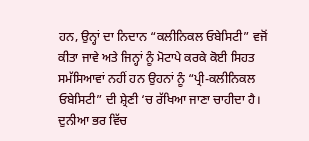ਹਨ, ਉਨ੍ਹਾਂ ਦਾ ਨਿਦਾਨ “ਕਲੀਨਿਕਲ ਓਬੇਸਿਟੀ” ਵਜੋਂ ਕੀਤਾ ਜਾਵੇ ਅਤੇ ਜਿਨ੍ਹਾਂ ਨੂੰ ਮੋਟਾਪੇ ਕਰਕੇ ਕੋਈ ਸਿਹਤ ਸਮੱਸਿਆਵਾਂ ਨਹੀਂ ਹਨ ਉਹਨਾਂ ਨੂੰ “ਪ੍ਰੀ-ਕਲੀਨਿਕਲ ਓਬੇਸਿਟੀ” ਦੀ ਸ਼੍ਰੇਣੀ ‘ਚ ਰੱਖਿਆ ਜਾਣਾ ਚਾਹੀਦਾ ਹੈ।
ਦੁਨੀਆ ਭਰ ਵਿੱਚ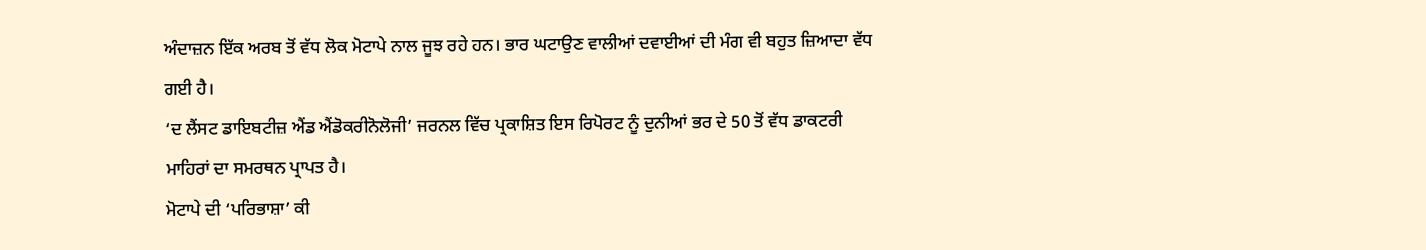ਅੰਦਾਜ਼ਨ ਇੱਕ ਅਰਬ ਤੋਂ ਵੱਧ ਲੋਕ ਮੋਟਾਪੇ ਨਾਲ ਜੂਝ ਰਹੇ ਹਨ। ਭਾਰ ਘਟਾਉਣ ਵਾਲੀਆਂ ਦਵਾਈਆਂ ਦੀ ਮੰਗ ਵੀ ਬਹੁਤ ਜ਼ਿਆਦਾ ਵੱਧ ਗਈ ਹੈ।
‘ਦ ਲੈਂਸਟ ਡਾਇਬਟੀਜ਼ ਐਂਡ ਐਂਡੋਕਰੀਨੋਲੋਜੀ’ ਜਰਨਲ ਵਿੱਚ ਪ੍ਰਕਾਸ਼ਿਤ ਇਸ ਰਿਪੋਰਟ ਨੂੰ ਦੁਨੀਆਂ ਭਰ ਦੇ 50 ਤੋਂ ਵੱਧ ਡਾਕਟਰੀ ਮਾਹਿਰਾਂ ਦਾ ਸਮਰਥਨ ਪ੍ਰਾਪਤ ਹੈ।
ਮੋਟਾਪੇ ਦੀ ‘ਪਰਿਭਾਸ਼ਾ’ ਕੀ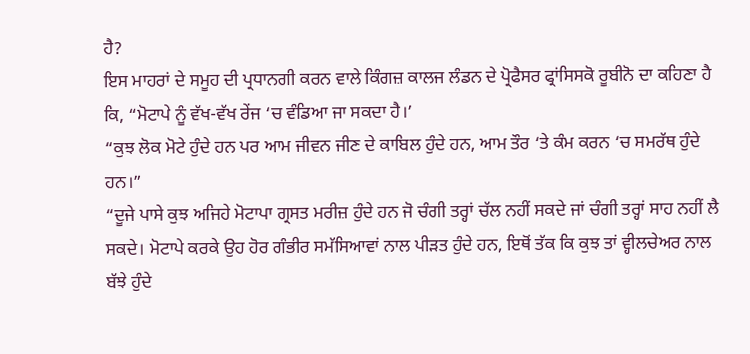ਹੈ?
ਇਸ ਮਾਹਰਾਂ ਦੇ ਸਮੂਹ ਦੀ ਪ੍ਰਧਾਨਗੀ ਕਰਨ ਵਾਲੇ ਕਿੰਗਜ਼ ਕਾਲਜ ਲੰਡਨ ਦੇ ਪ੍ਰੋਫੈਸਰ ਫ੍ਰਾਂਸਿਸਕੋ ਰੂਬੀਨੋ ਦਾ ਕਹਿਣਾ ਹੈ ਕਿ, “ਮੋਟਾਪੇ ਨੂੰ ਵੱਖ-ਵੱਖ ਰੇਂਜ ‘ਚ ਵੰਡਿਆ ਜਾ ਸਕਦਾ ਹੈ।’
“ਕੁਝ ਲੋਕ ਮੋਟੇ ਹੁੰਦੇ ਹਨ ਪਰ ਆਮ ਜੀਵਨ ਜੀਣ ਦੇ ਕਾਬਿਲ ਹੁੰਦੇ ਹਨ, ਆਮ ਤੌਰ ‘ਤੇ ਕੰਮ ਕਰਨ ‘ਚ ਸਮਰੱਥ ਹੁੰਦੇ ਹਨ।”
“ਦੂਜੇ ਪਾਸੇ ਕੁਝ ਅਜਿਹੇ ਮੋਟਾਪਾ ਗ੍ਰਸਤ ਮਰੀਜ਼ ਹੁੰਦੇ ਹਨ ਜੋ ਚੰਗੀ ਤਰ੍ਹਾਂ ਚੱਲ ਨਹੀਂ ਸਕਦੇ ਜਾਂ ਚੰਗੀ ਤਰ੍ਹਾਂ ਸਾਹ ਨਹੀਂ ਲੈ ਸਕਦੇ। ਮੋਟਾਪੇ ਕਰਕੇ ਉਹ ਹੋਰ ਗੰਭੀਰ ਸਮੱਸਿਆਵਾਂ ਨਾਲ ਪੀੜਤ ਹੁੰਦੇ ਹਨ, ਇਥੋਂ ਤੱਕ ਕਿ ਕੁਝ ਤਾਂ ਵ੍ਹੀਲਚੇਅਰ ਨਾਲ ਬੱਝੇ ਹੁੰਦੇ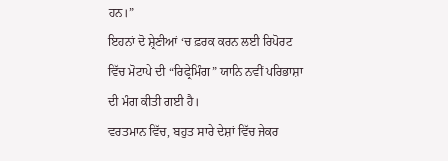ਹਨ।”
ਇਹਨਾਂ ਦੋ ਸ਼੍ਰੇਣੀਆਂ ‘ਚ ਫ਼ਰਕ ਕਰਨ ਲਈ ਰਿਪੋਰਟ ਵਿੱਚ ਮੋਟਾਪੇ ਦੀ “ਰਿਫ੍ਰੇਮਿੰਗ” ਯਾਨਿ ਨਵੀਂ ਪਰਿਭਾਸ਼ਾ ਦੀ ਮੰਗ ਕੀਤੀ ਗਈ ਹੈ।
ਵਰਤਮਾਨ ਵਿੱਚ, ਬਹੁਤ ਸਾਰੇ ਦੇਸ਼ਾਂ ਵਿੱਚ ਜੇਕਰ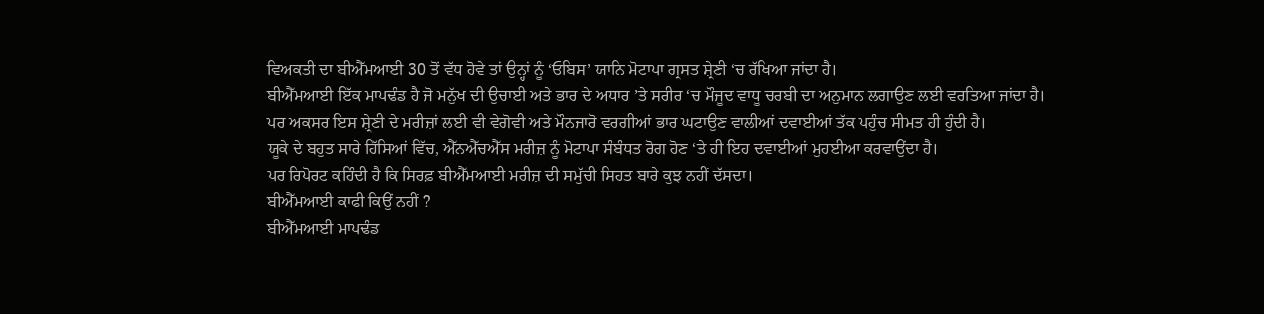ਵਿਅਕਤੀ ਦਾ ਬੀਐੱਮਆਈ 30 ਤੋਂ ਵੱਧ ਹੋਵੇ ਤਾਂ ਉਨ੍ਹਾਂ ਨੂੰ ‘ਓਬਿਸ’ ਯਾਨਿ ਮੋਟਾਪਾ ਗ੍ਰਸਤ ਸ਼੍ਰੇਣੀ ‘ਚ ਰੱਖਿਆ ਜਾਂਦਾ ਹੈ।
ਬੀਐੱਮਆਈ ਇੱਕ ਮਾਪਢੰਡ ਹੈ ਜੋ ਮਨੁੱਖ ਦੀ ਉਚਾਈ ਅਤੇ ਭਾਰ ਦੇ ਅਧਾਰ ’ਤੇ ਸਰੀਰ ‘ਚ ਮੌਜੂਦ ਵਾਧੂ ਚਰਬੀ ਦਾ ਅਨੁਮਾਨ ਲਗਾਉਣ ਲਈ ਵਰਤਿਆ ਜਾਂਦਾ ਹੈ।
ਪਰ ਅਕਸਰ ਇਸ ਸ਼੍ਰੇਣੀ ਦੇ ਮਰੀਜ਼ਾਂ ਲਈ ਵੀ ਵੇਗੋਵੀ ਅਤੇ ਮੌਨਜਾਰੋ ਵਰਗੀਆਂ ਭਾਰ ਘਟਾਉਣ ਵਾਲੀਆਂ ਦਵਾਈਆਂ ਤੱਕ ਪਹੁੰਚ ਸੀਮਤ ਹੀ ਹੁੰਦੀ ਹੈ।
ਯੂਕੇ ਦੇ ਬਹੁਤ ਸਾਰੇ ਹਿੱਸਿਆਂ ਵਿੱਚ, ਐੱਨਐੱਚਐੱਸ ਮਰੀਜ਼ ਨੂੰ ਮੋਟਾਪਾ ਸੰਬੰਧਤ ਰੋਗ ਹੋਣ ‘ਤੇ ਹੀ ਇਹ ਦਵਾਈਆਂ ਮੁਹਈਆ ਕਰਵਾਉਂਦਾ ਹੈ।
ਪਰ ਰਿਪੋਰਟ ਕਹਿੰਦੀ ਹੈ ਕਿ ਸਿਰਫ਼ ਬੀਐੱਮਆਈ ਮਰੀਜ਼ ਦੀ ਸਮੁੱਚੀ ਸਿਹਤ ਬਾਰੇ ਕੁਝ ਨਹੀਂ ਦੱਸਦਾ।
ਬੀਐੱਮਆਈ ਕਾਫੀ ਕਿਉਂ ਨਹੀਂ ?
ਬੀਐੱਮਆਈ ਮਾਪਢੰਡ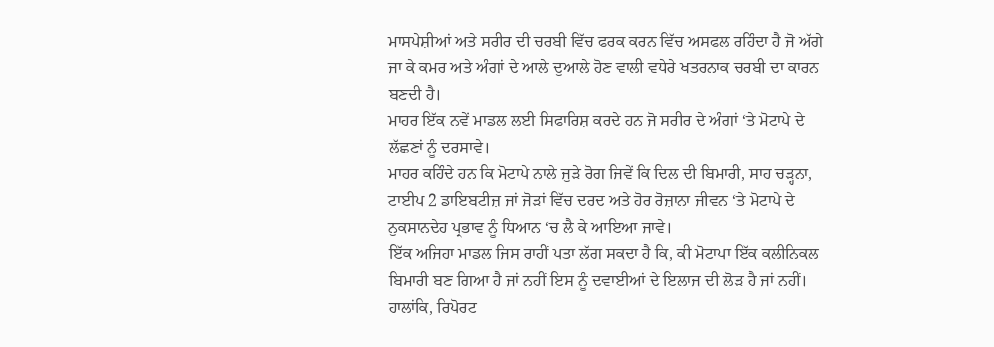ਮਾਸਪੇਸ਼ੀਆਂ ਅਤੇ ਸਰੀਰ ਦੀ ਚਰਬੀ ਵਿੱਚ ਫਰਕ ਕਰਨ ਵਿੱਚ ਅਸਫਲ ਰਹਿੰਦਾ ਹੈ ਜੋ ਅੱਗੇ ਜਾ ਕੇ ਕਮਰ ਅਤੇ ਅੰਗਾਂ ਦੇ ਆਲੇ ਦੁਆਲੇ ਹੋਣ ਵਾਲੀ ਵਧੇਰੇ ਖਤਰਨਾਕ ਚਰਬੀ ਦਾ ਕਾਰਨ ਬਣਦੀ ਹੈ।
ਮਾਹਰ ਇੱਕ ਨਵੇਂ ਮਾਡਲ ਲਈ ਸਿਫਾਰਿਸ਼ ਕਰਦੇ ਹਨ ਜੋ ਸਰੀਰ ਦੇ ਅੰਗਾਂ ‘ਤੇ ਮੋਟਾਪੇ ਦੇ ਲੱਛਣਾਂ ਨੂੰ ਦਰਸਾਵੇ।
ਮਾਹਰ ਕਹਿੰਦੇ ਹਨ ਕਿ ਮੋਟਾਪੇ ਨਾਲੇ ਜੁੜੇ ਰੋਗ ਜਿਵੇਂ ਕਿ ਦਿਲ ਦੀ ਬਿਮਾਰੀ, ਸਾਹ ਚੜ੍ਹਨਾ, ਟਾਈਪ 2 ਡਾਇਬਟੀਜ਼ ਜਾਂ ਜੋੜਾਂ ਵਿੱਚ ਦਰਦ ਅਤੇ ਹੋਰ ਰੋਜ਼ਾਨਾ ਜੀਵਨ ‘ਤੇ ਮੋਟਾਪੇ ਦੇ ਨੁਕਸਾਨਦੇਹ ਪ੍ਰਭਾਵ ਨੂੰ ਧਿਆਨ ‘ਚ ਲੈ ਕੇ ਆਇਆ ਜਾਵੇ।
ਇੱਕ ਅਜਿਹਾ ਮਾਡਲ ਜਿਸ ਰਾਹੀਂ ਪਤਾ ਲੱਗ ਸਕਦਾ ਹੈ ਕਿ, ਕੀ ਮੋਟਾਪਾ ਇੱਕ ਕਲੀਨਿਕਲ ਬਿਮਾਰੀ ਬਣ ਗਿਆ ਹੈ ਜਾਂ ਨਹੀਂ ਇਸ ਨੂੰ ਦਵਾਈਆਂ ਦੇ ਇਲਾਜ ਦੀ ਲੋੜ ਹੈ ਜਾਂ ਨਹੀਂ।
ਹਾਲਾਂਕਿ, ਰਿਪੋਰਟ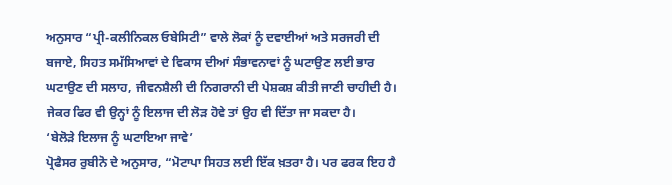ਅਨੁਸਾਰ “ਪ੍ਰੀ-ਕਲੀਨਿਕਲ ਓਬੇਸਿਟੀ” ਵਾਲੇ ਲੋਕਾਂ ਨੂੰ ਦਵਾਈਆਂ ਅਤੇ ਸਰਜਰੀ ਦੀ ਬਜਾਏ, ਸਿਹਤ ਸਮੱਸਿਆਵਾਂ ਦੇ ਵਿਕਾਸ ਦੀਆਂ ਸੰਭਾਵਨਾਵਾਂ ਨੂੰ ਘਟਾਉਣ ਲਈ ਭਾਰ ਘਟਾਉਣ ਦੀ ਸਲਾਹ, ਜੀਵਨਸ਼ੈਲੀ ਦੀ ਨਿਗਰਾਨੀ ਦੀ ਪੇਸ਼ਕਸ਼ ਕੀਤੀ ਜਾਣੀ ਚਾਹੀਦੀ ਹੈ।
ਜੇਕਰ ਫਿਰ ਵੀ ਉਨ੍ਹਾਂ ਨੂੰ ਇਲਾਜ ਦੀ ਲੋੜ ਹੋਵੇ ਤਾਂ ਉਹ ਵੀ ਦਿੱਤਾ ਜਾ ਸਕਦਾ ਹੈ।
‘ਬੇਲੋੜੇ ਇਲਾਜ ਨੂੰ ਘਟਾਇਆ ਜਾਵੇ’
ਪ੍ਰੋਫੈਸਰ ਰੁਬੀਨੋ ਦੇ ਅਨੁਸਾਰ, “ਮੋਟਾਪਾ ਸਿਹਤ ਲਈ ਇੱਕ ਖ਼ਤਰਾ ਹੈ। ਪਰ ਫਰਕ ਇਹ ਹੈ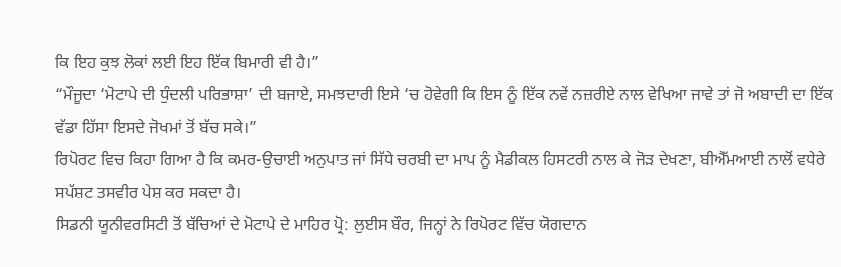ਕਿ ਇਹ ਕੁਝ ਲੋਕਾਂ ਲਈ ਇਹ ਇੱਕ ਬਿਮਾਰੀ ਵੀ ਹੈ।”
“ਮੌਜੂਦਾ ‘ਮੋਟਾਪੇ ਦੀ ਧੁੰਦਲੀ ਪਰਿਭਾਸ਼ਾ’ ਦੀ ਬਜਾਏ, ਸਮਝਦਾਰੀ ਇਸੇ ‘ਚ ਹੋਵੇਗੀ ਕਿ ਇਸ ਨੂੰ ਇੱਕ ਨਵੇਂ ਨਜ਼ਰੀਏ ਨਾਲ ਵੇਖਿਆ ਜਾਵੇ ਤਾਂ ਜੋ ਅਬਾਦੀ ਦਾ ਇੱਕ ਵੱਡਾ ਹਿੱਸਾ ਇਸਦੇ ਜੋਖਮਾਂ ਤੋਂ ਬੱਚ ਸਕੇ।”
ਰਿਪੋਰਟ ਵਿਚ ਕਿਹਾ ਗਿਆ ਹੈ ਕਿ ਕਮਰ-ਉਚਾਈ ਅਨੁਪਾਤ ਜਾਂ ਸਿੱਧੇ ਚਰਬੀ ਦਾ ਮਾਪ ਨੂੰ ਮੈਡੀਕਲ ਹਿਸਟਰੀ ਨਾਲ ਕੇ ਜੋੜ ਦੇਖਣਾ, ਬੀਐੱਮਆਈ ਨਾਲੋਂ ਵਧੇਰੇ ਸਪੱਸ਼ਟ ਤਸਵੀਰ ਪੇਸ਼ ਕਰ ਸਕਦਾ ਹੈ।
ਸਿਡਨੀ ਯੂਨੀਵਰਸਿਟੀ ਤੋਂ ਬੱਚਿਆਂ ਦੇ ਮੋਟਾਪੇ ਦੇ ਮਾਹਿਰ ਪ੍ਰੋ: ਲੁਈਸ ਬੌਰ, ਜਿਨ੍ਹਾਂ ਨੇ ਰਿਪੋਰਟ ਵਿੱਚ ਯੋਗਦਾਨ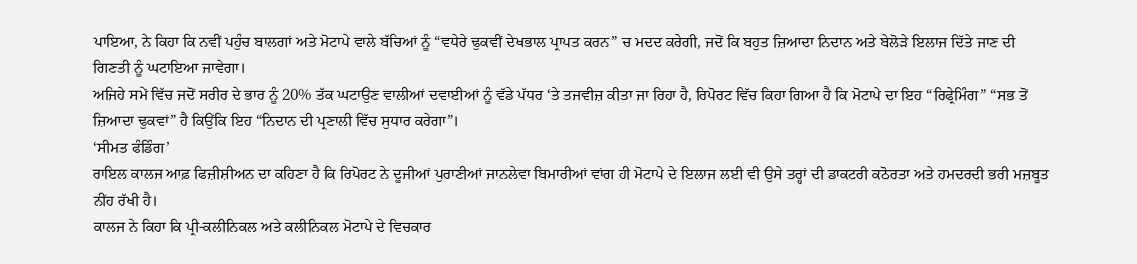ਪਾਇਆ, ਨੇ ਕਿਹਾ ਕਿ ਨਵੀਂ ਪਹੁੰਚ ਬਾਲਗਾਂ ਅਤੇ ਮੋਟਾਪੇ ਵਾਲੇ ਬੱਚਿਆਂ ਨੂੰ “ਵਧੇਰੇ ਢੁਕਵੀਂ ਦੇਖਭਾਲ ਪ੍ਰਾਪਤ ਕਰਨ” ਚ ਮਦਦ ਕਰੇਗੀ, ਜਦੋਂ ਕਿ ਬਹੁਤ ਜ਼ਿਆਦਾ ਨਿਦਾਨ ਅਤੇ ਬੇਲੋੜੇ ਇਲਾਜ ਦਿੱਤੇ ਜਾਣ ਦੀ ਗਿਣਤੀ ਨੂੰ ਘਟਾਇਆ ਜਾਵੇਗਾ।
ਅਜਿਹੇ ਸਮੇਂ ਵਿੱਚ ਜਦੋਂ ਸਰੀਰ ਦੇ ਭਾਰ ਨੂੰ 20% ਤੱਕ ਘਟਾਉਣ ਵਾਲੀਆਂ ਦਵਾਈਆਂ ਨੂੰ ਵੱਡੇ ਪੱਧਰ ‘ਤੇ ਤਜਵੀਜ਼ ਕੀਤਾ ਜਾ ਰਿਹਾ ਹੈ, ਰਿਪੋਰਟ ਵਿੱਚ ਕਿਹਾ ਗਿਆ ਹੈ ਕਿ ਮੋਟਾਪੇ ਦਾ ਇਹ “ਰਿਫ੍ਰੇਮਿੰਗ” “ਸਭ ਤੋਂ ਜ਼ਿਆਦਾ ਢੁਕਵਾਂ” ਹੈ ਕਿਉਂਕਿ ਇਹ “ਨਿਦਾਨ ਦੀ ਪ੍ਰਣਾਲੀ ਵਿੱਚ ਸੁਧਾਰ ਕਰੇਗਾ”।
‘ਸੀਮਤ ਫੰਡਿੰਗ’
ਰਾਇਲ ਕਾਲਜ ਆਫ਼ ਫਿਜ਼ੀਸ਼ੀਅਨ ਦਾ ਕਹਿਣਾ ਹੈ ਕਿ ਰਿਪੋਰਟ ਨੇ ਦੂਜੀਆਂ ਪੁਰਾਣੀਆਂ ਜਾਨਲੇਵਾ ਬਿਮਾਰੀਆਂ ਵਾਂਗ ਹੀ ਮੋਟਾਪੇ ਦੇ ਇਲਾਜ ਲਈ ਵੀ ਉਸੇ ਤਰ੍ਹਾਂ ਦੀ ਡਾਕਟਰੀ ਕਠੋਰਤਾ ਅਤੇ ਹਮਦਰਦੀ ਭਰੀ ਮਜ਼ਬੂਤ ਨੀਂਹ ਰੱਖੀ ਹੈ।
ਕਾਲਜ ਨੇ ਕਿਹਾ ਕਿ ਪ੍ਰੀ-ਕਲੀਨਿਕਲ ਅਤੇ ਕਲੀਨਿਕਲ ਮੋਟਾਪੇ ਦੇ ਵਿਚਕਾਰ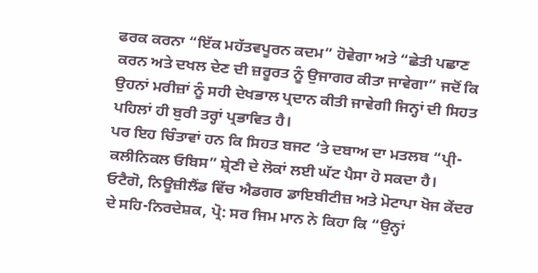ਫਰਕ ਕਰਨਾ “ਇੱਕ ਮਹੱਤਵਪੂਰਨ ਕਦਮ” ਹੋਵੇਗਾ ਅਤੇ “ਛੇਤੀ ਪਛਾਣ ਕਰਨ ਅਤੇ ਦਖਲ ਦੇਣ ਦੀ ਜ਼ਰੂਰਤ ਨੂੰ ਉਜਾਗਰ ਕੀਤਾ ਜਾਵੇਗਾ” ਜਦੋਂ ਕਿ ਉਹਨਾਂ ਮਰੀਜ਼ਾਂ ਨੂੰ ਸਹੀ ਦੇਖਭਾਲ ਪ੍ਰਦਾਨ ਕੀਤੀ ਜਾਵੇਗੀ ਜਿਨ੍ਹਾਂ ਦੀ ਸਿਹਤ ਪਹਿਲਾਂ ਹੀ ਬੁਰੀ ਤਰ੍ਹਾਂ ਪ੍ਰਭਾਵਿਤ ਹੈ।
ਪਰ ਇਹ ਚਿੰਤਾਵਾਂ ਹਨ ਕਿ ਸਿਹਤ ਬਜਟ ‘ਤੇ ਦਬਾਅ ਦਾ ਮਤਲਬ “ਪ੍ਰੀ-ਕਲੀਨਿਕਲ ਓਬਿਸ” ਸ਼੍ਰੇਣੀ ਦੇ ਲੋਕਾਂ ਲਈ ਘੱਟ ਪੈਸਾ ਹੋ ਸਕਦਾ ਹੈ।
ਓਟੈਗੋ, ਨਿਊਜ਼ੀਲੈਂਡ ਵਿੱਚ ਐਡਗਰ ਡਾਇਬੀਟੀਜ਼ ਅਤੇ ਮੋਟਾਪਾ ਖੋਜ ਕੇਂਦਰ ਦੇ ਸਹਿ-ਨਿਰਦੇਸ਼ਕ, ਪ੍ਰੋ: ਸਰ ਜਿਮ ਮਾਨ ਨੇ ਕਿਹਾ ਕਿ “ਉਨ੍ਹਾਂ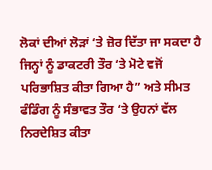ਲੋਕਾਂ ਦੀਆਂ ਲੋੜਾਂ ‘ਤੇ ਜ਼ੋਰ ਦਿੱਤਾ ਜਾ ਸਕਦਾ ਹੈ ਜਿਨ੍ਹਾਂ ਨੂੰ ਡਾਕਟਰੀ ਤੌਰ ‘ਤੇ ਮੋਟੇ ਵਜੋਂ ਪਰਿਭਾਸ਼ਿਤ ਕੀਤਾ ਗਿਆ ਹੈ” ਅਤੇ ਸੀਮਤ ਫੰਡਿੰਗ ਨੂੰ ਸੰਭਾਵਤ ਤੌਰ ‘ਤੇ ਉਹਨਾਂ ਵੱਲ ਨਿਰਦੇਸ਼ਿਤ ਕੀਤਾ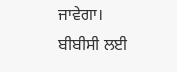ਜਾਵੇਗਾ।
ਬੀਬੀਸੀ ਲਈ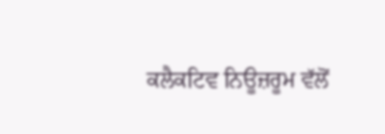ਕਲੈਕਟਿਵ ਨਿਊਜ਼ਰੂਮ ਵੱਲੋਂ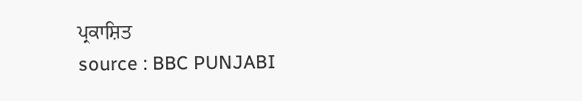ਪ੍ਰਕਾਸ਼ਿਤ
source : BBC PUNJABI